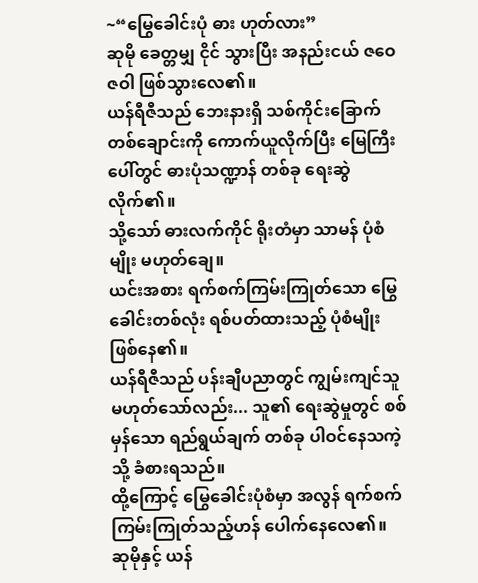~“မြွေခေါင်းပုံ ဓား ဟုတ်လား”
ဆုမို ခေတ္တမျှ ငိုင် သွားပြီး အနည်းငယ် ဇဝေဇဝါ ဖြစ်သွားလေ၏။
ယန်ရီဇီသည် ဘေးနားရှိ သစ်ကိုင်းခြောက် တစ်ချောင်းကို ကောက်ယူလိုက်ပြီး မြေကြီးပေါ်တွင် ဓားပုံသဏ္ဍာန် တစ်ခု ရေးဆွဲလိုက်၏။
သို့သော် ဓားလက်ကိုင် ရိုးတံမှာ သာမန် ပုံစံမျိုး မဟုတ်ချေ။
ယင်းအစား ရက်စက်ကြမ်းကြုတ်သော မြွေခေါင်းတစ်လုံး ရစ်ပတ်ထားသည့် ပုံစံမျိုး ဖြစ်နေ၏။
ယန်ရီဇီသည် ပန်းချီပညာတွင် ကျွမ်းကျင်သူ မဟုတ်သော်လည်း... သူ၏ ရေးဆွဲမှုတွင် စစ်မှန်သော ရည်ရွယ်ချက် တစ်ခု ပါဝင်နေသကဲ့သို့ ခံစားရသည်။
ထို့ကြောင့် မြွေခေါင်းပုံစံမှာ အလွန် ရက်စက်ကြမ်းကြုတ်သည့်ဟန် ပေါက်နေလေ၏။
ဆုမိုနှင့် ယန်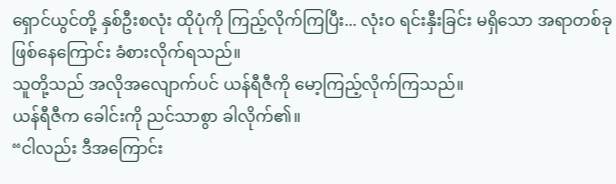ရှောင်ယွင်တို့ နှစ်ဦးစလုံး ထိုပုံကို ကြည့်လိုက်ကြပြီး... လုံးဝ ရင်းနှီးခြင်း မရှိသော အရာတစ်ခု ဖြစ်နေကြောင်း ခံစားလိုက်ရသည်။
သူတို့သည် အလိုအလျောက်ပင် ယန်ရီဇီကို မော့ကြည့်လိုက်ကြသည်။
ယန်ရီဇီက ခေါင်းကို ညင်သာစွာ ခါလိုက်၏။
“ငါလည်း ဒီအကြောင်း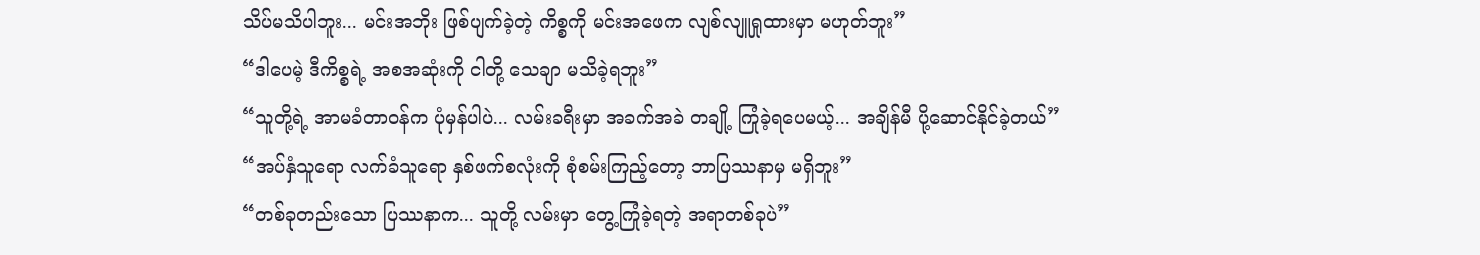သိပ်မသိပါဘူး... မင်းအဘိုး ဖြစ်ပျက်ခဲ့တဲ့ ကိစ္စကို မင်းအဖေက လျစ်လျူရှုထားမှာ မဟုတ်ဘူး”
“ဒါပေမဲ့ ဒီကိစ္စရဲ့ အစအဆုံးကို ငါတို့ သေချာ မသိခဲ့ရဘူး”
“သူတို့ရဲ့ အာမခံတာဝန်က ပုံမှန်ပါပဲ... လမ်းခရီးမှာ အခက်အခဲ တချို့ ကြုံခဲ့ရပေမယ့်... အချိန်မီ ပို့ဆောင်နိုင်ခဲ့တယ်”
“အပ်နှံသူရော လက်ခံသူရော နှစ်ဖက်စလုံးကို စုံစမ်းကြည့်တော့ ဘာပြဿနာမှ မရှိဘူး”
“တစ်ခုတည်းသော ပြဿနာက... သူတို့ လမ်းမှာ တွေ့ကြုံခဲ့ရတဲ့ အရာတစ်ခုပဲ”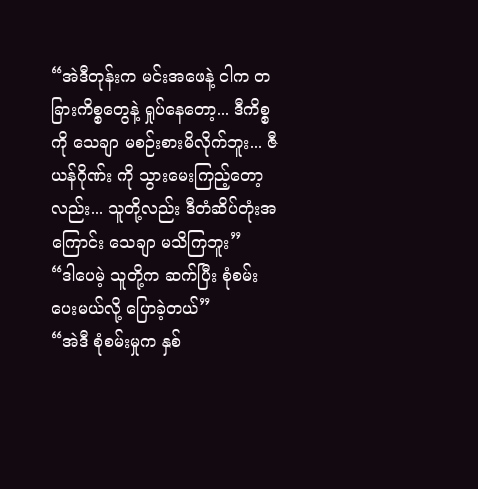“အဲဒီတုန်းက မင်းအဖေနဲ့ ငါက တခြားကိစ္စတွေနဲ့ ရှုပ်နေတော့... ဒီကိစ္စကို သေချာ မစဉ်းစားမိလိုက်ဘူး... ဇီယန်ဂိုဏ်း ကို သွားမေးကြည့်တော့လည်း... သူတို့လည်း ဒီတံဆိပ်တုံးအကြောင်း သေချာ မသိကြဘူး”
“ဒါပေမဲ့ သူတို့က ဆက်ပြီး စုံစမ်းပေးမယ်လို့ ပြောခဲ့တယ်”
“အဲဒီ စုံစမ်းမှုက နှစ်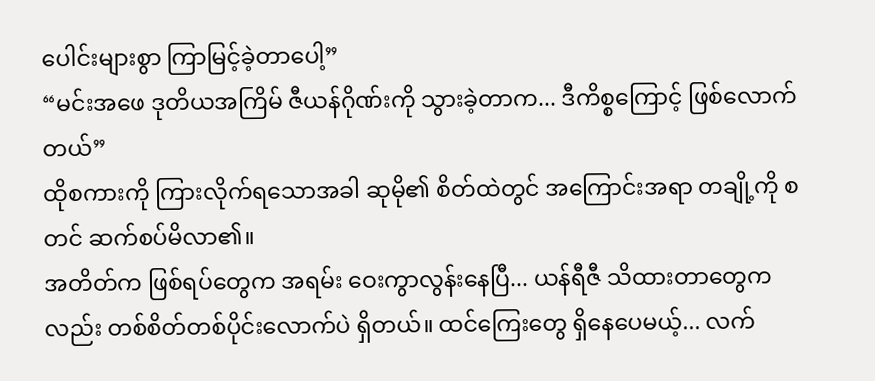ပေါင်းများစွာ ကြာမြင့်ခဲ့တာပေါ့”
“မင်းအဖေ ဒုတိယအကြိမ် ဇီယန်ဂိုဏ်းကို သွားခဲ့တာက... ဒီကိစ္စကြောင့် ဖြစ်လောက်တယ်”
ထိုစကားကို ကြားလိုက်ရသောအခါ ဆုမို၏ စိတ်ထဲတွင် အကြောင်းအရာ တချို့ကို စတင် ဆက်စပ်မိလာ၏။
အတိတ်က ဖြစ်ရပ်တွေက အရမ်း ဝေးကွာလွန်းနေပြီ... ယန်ရီဇီ သိထားတာတွေကလည်း တစ်စိတ်တစ်ပိုင်းလောက်ပဲ ရှိတယ်။ ထင်ကြေးတွေ ရှိနေပေမယ့်... လက်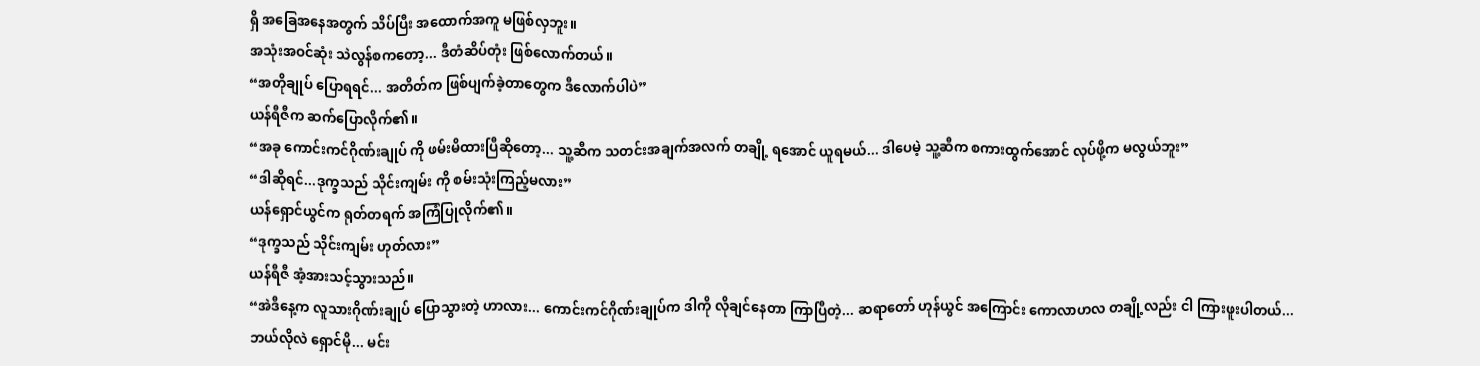ရှိ အခြေအနေအတွက် သိပ်ပြီး အထောက်အကူ မဖြစ်လှဘူး။
အသုံးအဝင်ဆုံး သဲလွန်စကတော့... ဒီတံဆိပ်တုံး ဖြစ်လောက်တယ်။
“အတိုချုပ် ပြောရရင်... အတိတ်က ဖြစ်ပျက်ခဲ့တာတွေက ဒီလောက်ပါပဲ”
ယန်ရီဇီက ဆက်ပြောလိုက်၏။
“အခု ကောင်းကင်ဂိုဏ်းချုပ် ကို ဖမ်းမိထားပြီဆိုတော့... သူ့ဆီက သတင်းအချက်အလက် တချို့ ရအောင် ယူရမယ်... ဒါပေမဲ့ သူ့ဆီက စကားထွက်အောင် လုပ်ဖို့က မလွယ်ဘူး”
“ဒါဆိုရင်...ဒုက္ခသည် သိုင်းကျမ်း ကို စမ်းသုံးကြည့်မလား”
ယန်ရှောင်ယွင်က ရုတ်တရက် အကြံပြုလိုက်၏။
“ဒုက္ခသည် သိုင်းကျမ်း ဟုတ်လား”
ယန်ရီဇီ အံ့အားသင့်သွားသည်။
“အဲဒီနေ့က လူသားဂိုဏ်းချုပ် ပြောသွားတဲ့ ဟာလား... ကောင်းကင်ဂိုဏ်းချုပ်က ဒါကို လိုချင်နေတာ ကြာပြီတဲ့... ဆရာတော် ဟုန်ယွင် အကြောင်း ကောလာဟလ တချို့လည်း ငါ ကြားဖူးပါတယ်... ဘယ်လိုလဲ ရှောင်မို... မင်း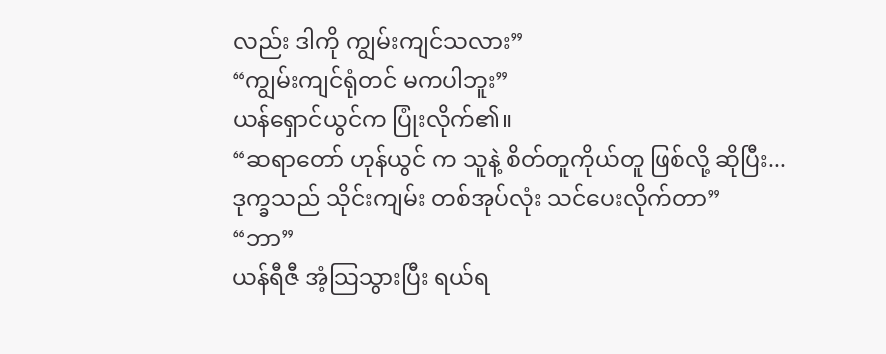လည်း ဒါကို ကျွမ်းကျင်သလား”
“ကျွမ်းကျင်ရုံတင် မကပါဘူး”
ယန်ရှောင်ယွင်က ပြုံးလိုက်၏။
“ဆရာတော် ဟုန်ယွင် က သူနဲ့ စိတ်တူကိုယ်တူ ဖြစ်လို့ ဆိုပြီး...ဒုက္ခသည် သိုင်းကျမ်း တစ်အုပ်လုံး သင်ပေးလိုက်တာ”
“ဘာ”
ယန်ရီဇီ အံ့သြသွားပြီး ရယ်ရ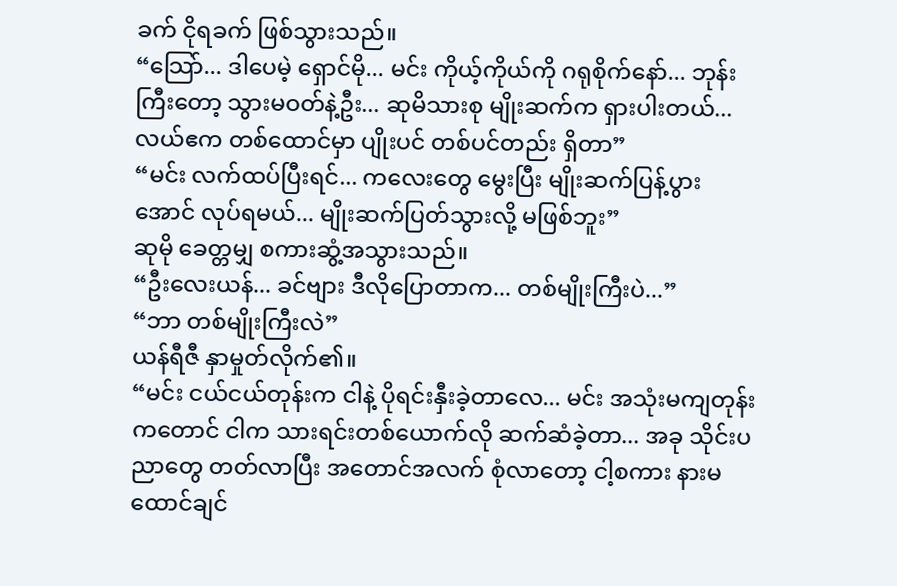ခက် ငိုရခက် ဖြစ်သွားသည်။
“သြော်... ဒါပေမဲ့ ရှောင်မို... မင်း ကိုယ့်ကိုယ်ကို ဂရုစိုက်နော်... ဘုန်းကြီးတော့ သွားမဝတ်နဲ့ဦး... ဆုမိသားစု မျိုးဆက်က ရှားပါးတယ်... လယ်ဧက တစ်ထောင်မှာ ပျိုးပင် တစ်ပင်တည်း ရှိတာ”
“မင်း လက်ထပ်ပြီးရင်... ကလေးတွေ မွေးပြီး မျိုးဆက်ပြန့်ပွားအောင် လုပ်ရမယ်... မျိုးဆက်ပြတ်သွားလို့ မဖြစ်ဘူး”
ဆုမို ခေတ္တမျှ စကားဆွံ့အသွားသည်။
“ဦးလေးယန်... ခင်ဗျား ဒီလိုပြောတာက... တစ်မျိုးကြီးပဲ...”
“ဘာ တစ်မျိုးကြီးလဲ”
ယန်ရီဇီ နှာမှုတ်လိုက်၏။
“မင်း ငယ်ငယ်တုန်းက ငါနဲ့ ပိုရင်းနှီးခဲ့တာလေ... မင်း အသုံးမကျတုန်းကတောင် ငါက သားရင်းတစ်ယောက်လို ဆက်ဆံခဲ့တာ... အခု သိုင်းပညာတွေ တတ်လာပြီး အတောင်အလက် စုံလာတော့ ငါ့စကား နားမထောင်ချင်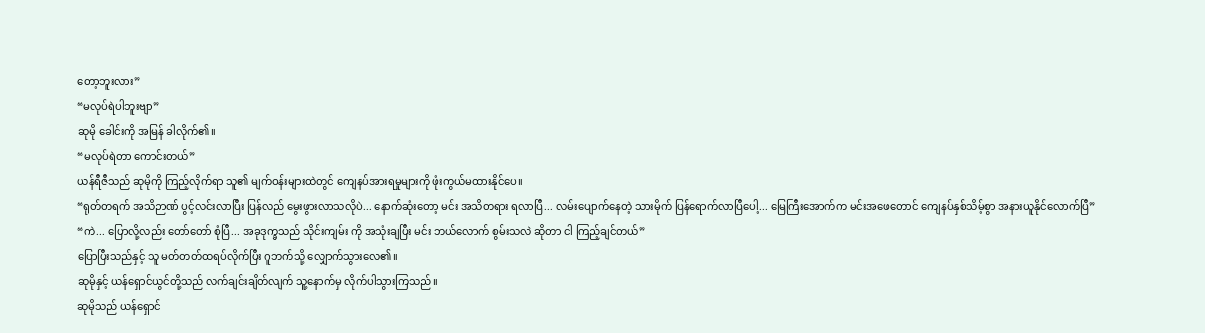တော့ဘူးလား”
“မလုပ်ရဲပါဘူးဗျာ”
ဆုမို ခေါင်းကို အမြန် ခါလိုက်၏။
“မလုပ်ရဲတာ ကောင်းတယ်”
ယန်ရီဇီသည် ဆုမိုကို ကြည့်လိုက်ရာ သူ၏ မျက်ဝန်းများထဲတွင် ကျေနပ်အားရမှုများကို ဖုံးကွယ်မထားနိုင်ပေ။
“ရုတ်တရက် အသိဉာဏ် ပွင့်လင်းလာပြီး ပြန်လည် မွေးဖွားလာသလိုပဲ... နောက်ဆုံးတော့ မင်း အသိတရား ရလာပြီ... လမ်းပျောက်နေတဲ့ သားမိုက် ပြန်ရောက်လာပြီပေါ့... မြေကြီးအောက်က မင်းအဖေတောင် ကျေနပ်နှစ်သိမ့်စွာ အနားယူနိုင်လောက်ပြီ”
“ကဲ... ပြောလို့လည်း တော်တော် စုံပြီ... အခုဒုက္ခသည် သိုင်းကျမ်း ကို အသုံးချပြီး မင်း ဘယ်လောက် စွမ်းသလဲ ဆိုတာ ငါ ကြည့်ချင်တယ်”
ပြောပြီးသည်နှင့် သူ မတ်တတ်ထရပ်လိုက်ပြီး ဂူဘက်သို့ လျှောက်သွားလေ၏။
ဆုမိုနှင့် ယန်ရှောင်ယွင်တို့သည် လက်ချင်းချိတ်လျက် သူ့နောက်မှ လိုက်ပါသွားကြသည်။
ဆုမိုသည် ယန်ရှောင်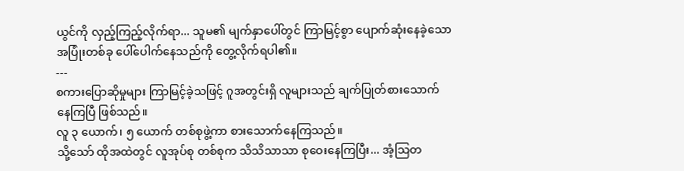ယွင်ကို လှည့်ကြည့်လိုက်ရာ... သူမ၏ မျက်နှာပေါ်တွင် ကြာမြင့်စွာ ပျောက်ဆုံးနေခဲ့သော အပြုံးတစ်ခု ပေါ်ပေါက်နေသည်ကို တွေ့လိုက်ရပါ၏။
---
စကားပြောဆိုမှုများ ကြာမြင့်ခဲ့သဖြင့် ဂူအတွင်းရှိ လူများသည် ချက်ပြုတ်စားသောက်နေကြပြီ ဖြစ်သည်။
လူ ၃ ယောက်၊ ၅ ယောက် တစ်စုဖွဲ့ကာ စားသောက်နေကြသည်။
သို့သော် ထိုအထဲတွင် လူအုပ်စု တစ်စုက သိသိသာသာ စုဝေးနေကြပြီး... အံ့သြတ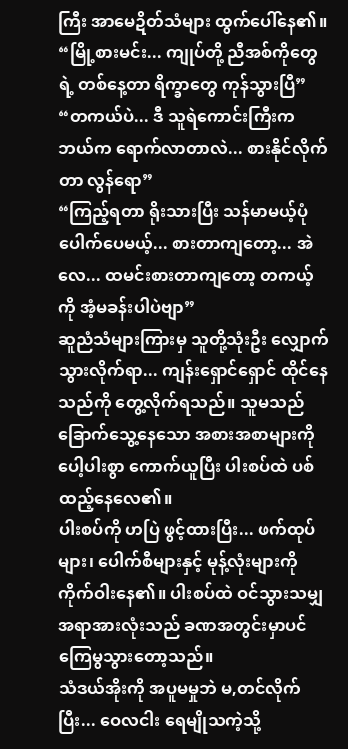ကြီး အာမေဍိတ်သံများ ထွက်ပေါ်နေ၏။
“မြို့စားမင်း... ကျုပ်တို့ ညီအစ်ကိုတွေရဲ့ တစ်နေ့တာ ရိက္ခာတွေ ကုန်သွားပြီ”
“တကယ်ပဲ... ဒီ သူရဲကောင်းကြီးက ဘယ်က ရောက်လာတာလဲ... စားနိုင်လိုက်တာ လွန်ရော”
“ကြည့်ရတာ ရိုးသားပြီး သန်မာမယ့်ပုံ ပေါက်ပေမယ့်... စားတာကျတော့... အဲလေ... ထမင်းစားတာကျတော့ တကယ့်ကို အံ့မခန်းပါပဲဗျာ”
ဆူညံသံများကြားမှ သူတို့သုံးဦး လျှောက်သွားလိုက်ရာ... ကျန်းရှောင်ရှောင် ထိုင်နေသည်ကို တွေ့လိုက်ရသည်။ သူမသည် ခြောက်သွေ့နေသော အစားအစာများကို ပေါ့ပါးစွာ ကောက်ယူပြီး ပါးစပ်ထဲ ပစ်ထည့်နေလေ၏။
ပါးစပ်ကို ဟပြဲ ဖွင့်ထားပြီး... ဖက်ထုပ်များ၊ ပေါက်စီများနှင့် မုန့်လုံးများကို ကိုက်ဝါးနေ၏။ ပါးစပ်ထဲ ဝင်သွားသမျှ အရာအားလုံးသည် ခဏအတွင်းမှာပင် ကြေမွသွားတော့သည်။
သံဒယ်အိုးကို အပူမမှုဘဲ မ,တင်လိုက်ပြီး... ဝေလငါး ရေမျိုသကဲ့သို့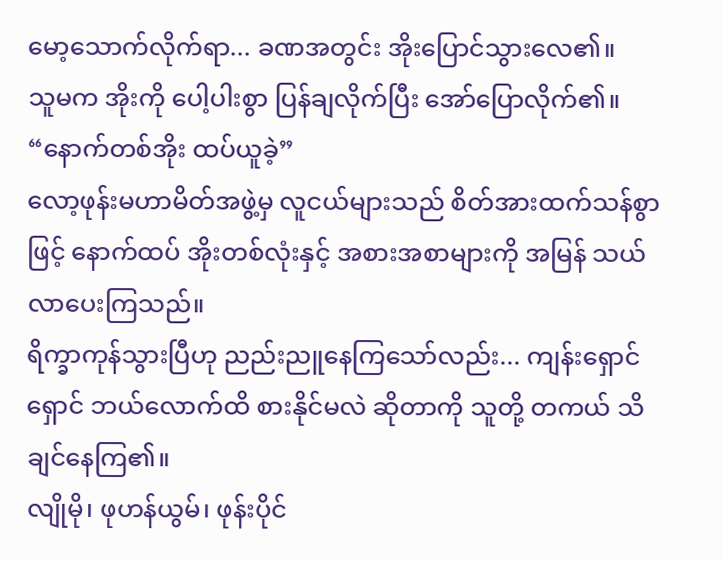မော့သောက်လိုက်ရာ... ခဏအတွင်း အိုးပြောင်သွားလေ၏။
သူမက အိုးကို ပေါ့ပါးစွာ ပြန်ချလိုက်ပြီး အော်ပြောလိုက်၏။
“နောက်တစ်အိုး ထပ်ယူခဲ့”
လော့ဖုန်းမဟာမိတ်အဖွဲ့မှ လူငယ်များသည် စိတ်အားထက်သန်စွာဖြင့် နောက်ထပ် အိုးတစ်လုံးနှင့် အစားအစာများကို အမြန် သယ်လာပေးကြသည်။
ရိက္ခာကုန်သွားပြီဟု ညည်းညူနေကြသော်လည်း... ကျန်းရှောင်ရှောင် ဘယ်လောက်ထိ စားနိုင်မလဲ ဆိုတာကို သူတို့ တကယ် သိချင်နေကြ၏။
လျိုမို၊ ဖုဟန်ယွမ်၊ ဖုန်းပိုင်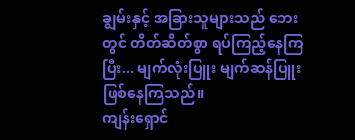ချွမ်းနှင့် အခြားသူများသည် ဘေးတွင် တိတ်ဆိတ်စွာ ရပ်ကြည့်နေကြပြီး... မျက်လုံးပြူး မျက်ဆန်ပြူး ဖြစ်နေကြသည်။
ကျန်းရှောင်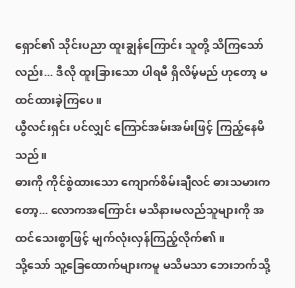ရှောင်၏ သိုင်းပညာ ထူးချွန်ကြောင်း သူတို့ သိကြသော်လည်း... ဒီလို ထူးခြားသော ပါရမီ ရှိလိမ့်မည် ဟုတော့ မထင်ထားခဲ့ကြပေ။
ယွီလင်းရှင်း ပင်လျှင် ကြောင်အမ်းအမ်းဖြင့် ကြည့်နေမိသည်။
ဓားကို ကိုင်စွဲထားသော ကျောက်စိမ်းချီလင် ဓားသမားကတော့... လောကအကြောင်း မသိနားမလည်သူများကို အထင်သေးစွာဖြင့် မျက်လုံးလှန်ကြည့်လိုက်၏။
သို့သော် သူ့ခြေထောက်များကမူ မသိမသာ ဘေးဘက်သို့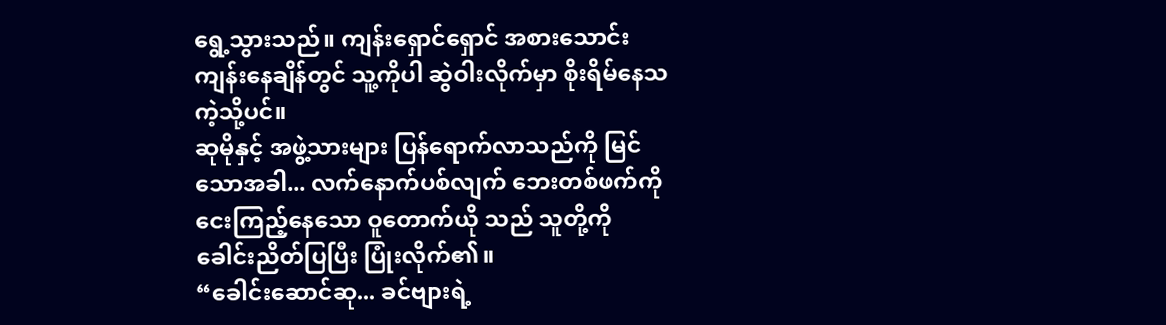ရွေ့သွားသည်။ ကျန်းရှောင်ရှောင် အစားသောင်းကျန်းနေချိန်တွင် သူ့ကိုပါ ဆွဲဝါးလိုက်မှာ စိုးရိမ်နေသကဲ့သို့ပင်။
ဆုမိုနှင့် အဖွဲ့သားများ ပြန်ရောက်လာသည်ကို မြင်သောအခါ... လက်နောက်ပစ်လျက် ဘေးတစ်ဖက်ကို ငေးကြည့်နေသော ဝူတောက်ယို သည် သူတို့ကို ခေါင်းညိတ်ပြပြီး ပြုံးလိုက်၏။
“ခေါင်းဆောင်ဆု... ခင်ဗျားရဲ့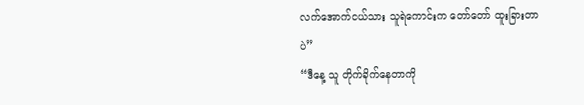လက်အောက်ငယ်သား သူရဲကောင်းက တော်တော် ထူးခြားတာပဲ”
“ဒီနေ့ သူ တိုက်ခိုက်နေတာကို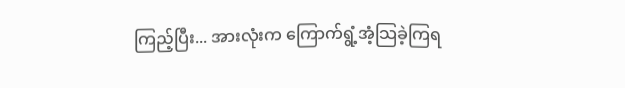ကြည့်ပြီး... အားလုံးက ကြောက်ရွံ့အံ့သြခဲ့ကြရ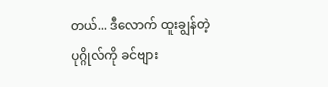တယ်... ဒီလောက် ထူးချွန်တဲ့ ပုဂ္ဂိုလ်ကို ခင်ဗျား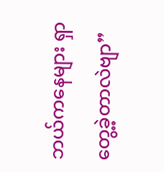ဘယ်ကနေများ ရှာတွေ့ခဲ့တာလဲဗျာ”